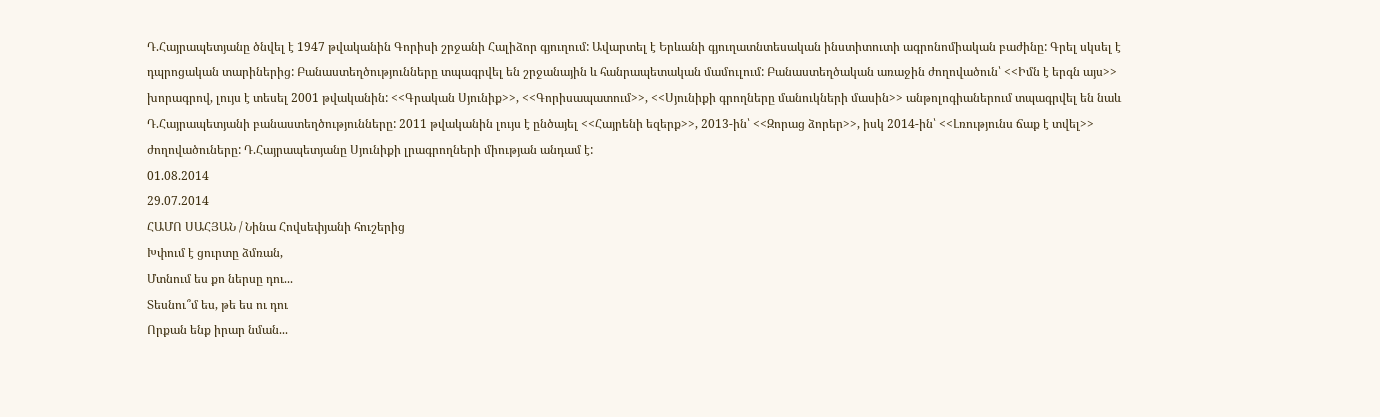Դ.Հայրապետյանը ծնվել է 1947 թվականին Գորիսի շրջանի Հալիձոր գյուղում: Ավարտել է Երևանի գյուղատնտեսական ինստիտուտի ագրոնոմիական բաժինը: Գրել սկսել է դպրոցական տարիներից: Բանաստեղծությունները տպագրվել են շրջանային և հանրապետական մամուլում: Բանաստեղծական առաջին ժողովածուն՝ <<Իմն է երգն այս>> խորագրով, լույս է տեսել 2001 թվականին: <<Գրական Սյունիք>>, <<Գորիսապատում>>, <<Սյունիքի գրողները մանուկների մասին>> անթոլոգիաներում տպագրվել են նաև Դ.Հայրապետյանի բանաստեղծությունները: 2011 թվականին լույս է ընծայել <<Հայրենի եզերք>>, 2013-ին՝ <<Զորաց ձորեր>>, իսկ 2014-ին՝ <<Լռությունս ճաք է տվել>> ժողովածուները: Դ.Հայրապետյանը Սյունիքի լրագրողների միության անդամ է:
01.08.2014
29.07.2014
ՀԱՄՈ ՍԱՀՅԱՆ / Նինա Հովսեփյանի հուշերից
Խփում է ցուրտը ձմռան,
Մտնում ես քո ներսը դու...
Տեսնու՞մ ես, թե ես ու դու
Որքան ենք իրար նման...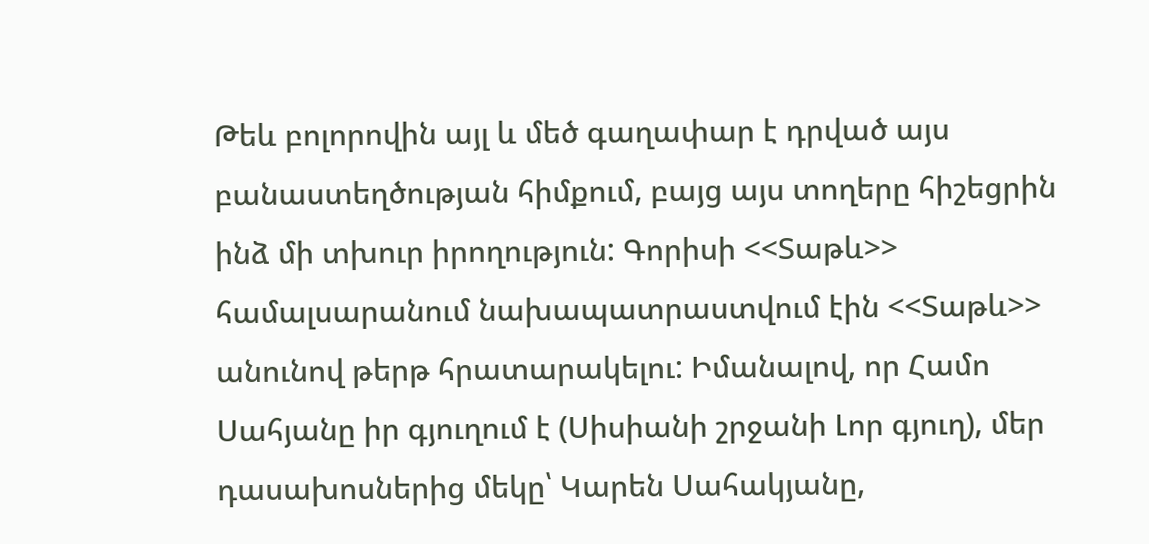Թեև բոլորովին այլ և մեծ գաղափար է դրված այս բանաստեղծության հիմքում, բայց այս տողերը հիշեցրին ինձ մի տխուր իրողություն: Գորիսի <<Տաթև>> համալսարանում նախապատրաստվում էին <<Տաթև>> անունով թերթ հրատարակելու: Իմանալով, որ Համո Սահյանը իր գյուղում է (Սիսիանի շրջանի Լոր գյուղ), մեր դասախոսներից մեկը՝ Կարեն Սահակյանը,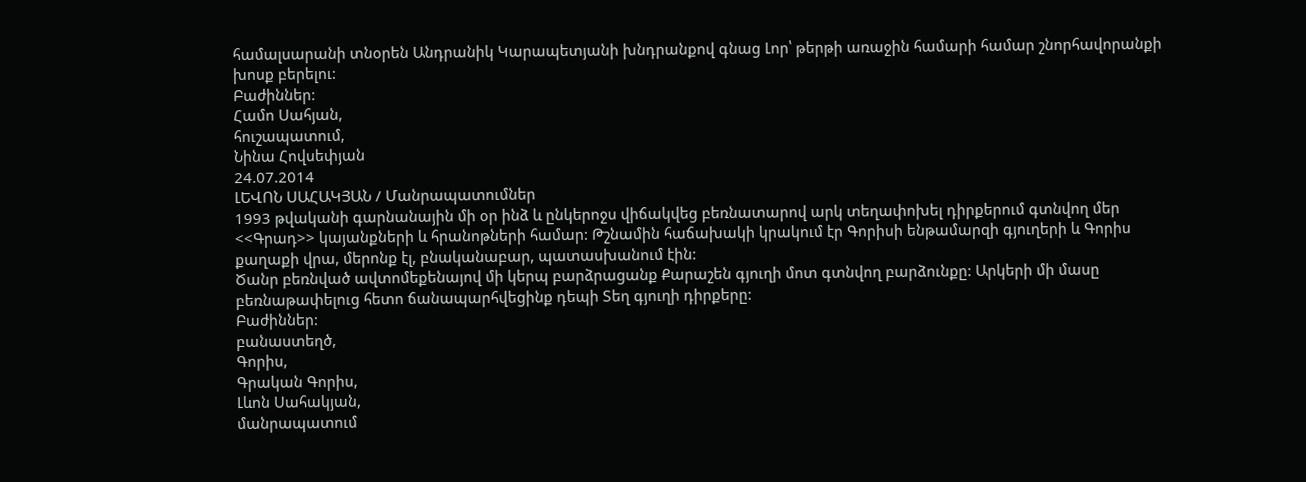համալսարանի տնօրեն Անդրանիկ Կարապետյանի խնդրանքով գնաց Լոր՝ թերթի առաջին համարի համար շնորհավորանքի խոսք բերելու:
Բաժիններ:
Համո Սահյան,
հուշապատում,
Նինա Հովսեփյան
24.07.2014
ԼԵՎՈՆ ՍԱՀԱԿՅԱՆ / Մանրապատումներ
1993 թվականի գարնանային մի օր ինձ և ընկերոջս վիճակվեց բեռնատարով արկ տեղափոխել դիրքերում գտնվող մեր <<Գրադ>> կայանքների և հրանոթների համար: Թշնամին հաճախակի կրակում էր Գորիսի ենթամարզի գյուղերի և Գորիս քաղաքի վրա, մերոնք էլ, բնականաբար, պատասխանում էին:
Ծանր բեռնված ավտոմեքենայով մի կերպ բարձրացանք Քարաշեն գյուղի մոտ գտնվող բարձունքը: Արկերի մի մասը բեռնաթափելուց հետո ճանապարհվեցինք դեպի Տեղ գյուղի դիրքերը:
Բաժիններ:
բանաստեղծ,
Գորիս,
Գրական Գորիս,
Լևոն Սահակյան,
մանրապատում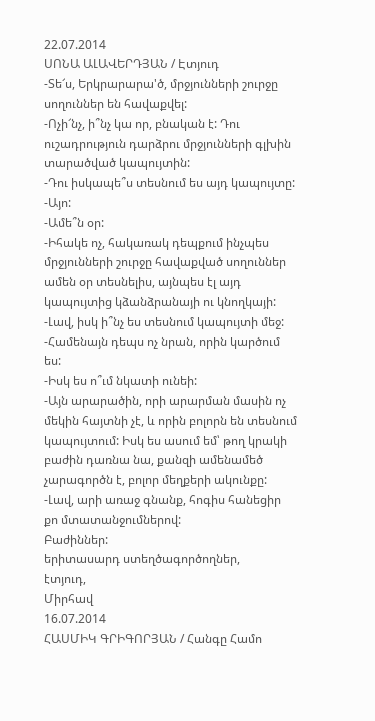22.07.2014
ՍՈՆԱ ԱԼԱՎԵՐԴՅԱՆ / Էտյուդ
-Տե՜ս, Երկրարարա'ծ, մրջյունների շուրջը սողուններ են հավաքվել:
-Ոչի՜նչ, ի՞նչ կա որ, բնական է: Դու ուշադրություն դարձրու մրջյունների գլխին տարածված կապույտին:
-Դու իսկապե՞ս տեսնում ես այդ կապույտը:
-Այո:
-Ամե՞ն օր:
-Իհակե ոչ, հակառակ դեպքում ինչպես մրջյունների շուրջը հավաքված սողուններ ամեն օր տեսնելիս, այնպես էլ այդ կապույտից կձանձրանայի ու կնողկայի:
-Լավ, իսկ ի՞նչ ես տեսնում կապույտի մեջ:
-Համենայն դեպս ոչ նրան, որին կարծում ես:
-Իսկ ես ո՞ւմ նկատի ունեի:
-Այն արարածին, որի արարման մասին ոչ մեկին հայտնի չէ, և որին բոլորն են տեսնում կապույտում: Իսկ ես ասում եմ՝ թող կրակի բաժին դառնա նա, քանզի ամենամեծ չարագործն է, բոլոր մեղքերի ակունքը:
-Լավ, արի առաջ գնանք, հոգիս հանեցիր քո մտատանջումներով:
Բաժիններ:
երիտասարդ ստեղծագործողներ,
էտյուդ,
Միրհավ
16.07.2014
ՀԱՍՄԻԿ ԳՐԻԳՈՐՅԱՆ / Հանգը Համո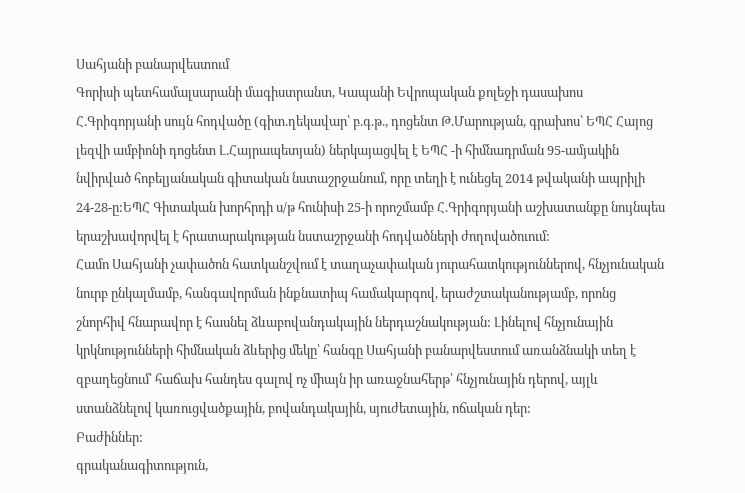Սահյանի բանարվեստում
Գորիսի պետհամալսարանի մագիստրանտ, Կապանի Եվրոպական քոլեջի դասախոս Հ.Գրիգորյանի սույն հոդվածը (գիտ.ղեկավար՝ բ.գ.թ., դոցենտ Թ.Մարության, գրախոս՝ ԵՊՀ Հայոց լեզվի ամբիոնի դոցենտ Լ.Հայրապետյան) ներկայացվել է ԵՊՀ -ի հիմնադրման 95-ամյակին նվիրված հոբելյանական գիտական նստաշրջանում, որը տեղի է ունեցել 2014 թվականի ապրիլի 24-28-ը:ԵՊՀ Գիտական խորհրդի ս/թ հունիսի 25-ի որոշմամբ Հ.Գրիգորյանի աշխատանքը նույնպես երաշխավորվել է հրատարակության նստաշրջանի հոդվածների ժողովածուում:
Համո Սահյանի չափածոն հատկանշվում է տաղաչափական յուրահատկություններով, հնչյունական նուրբ ընկալմամբ, հանգավորման ինքնատիպ համակարգով, երաժշտականությամբ, որոնց շնորհիվ հնարավոր է հասնել ձևաբովանդակային ներդաշնակության: Լինելով հնչյունային կրկնությունների հիմնական ձևերից մեկը՝ հանգը Սահյանի բանարվեստում առանձնակի տեղ է զբաղեցնում՝ հաճախ հանդես գալով ոչ միայն իր առաջնահերթ՝ հնչյունային դերով, այլև ստանձնելով կառուցվածքային, բովանդակային, սյուժետային, ոճական դեր:
Բաժիններ:
գրականագիտություն,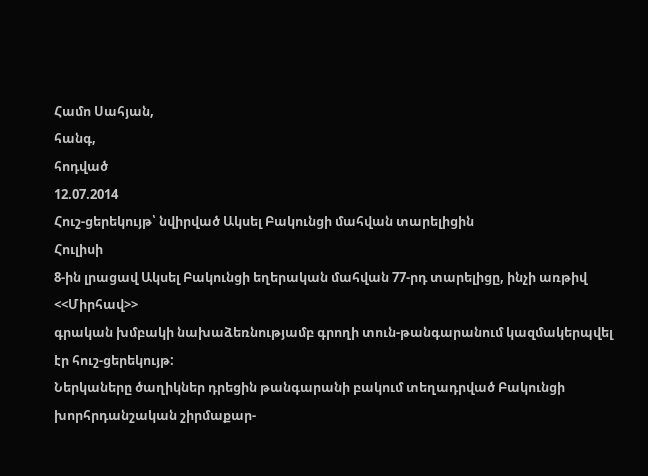Համո Սահյան,
հանգ,
հոդված
12.07.2014
Հուշ-ցերեկույթ՝ նվիրված Ակսել Բակունցի մահվան տարելիցին
Հուլիսի
8-ին լրացավ Ակսել Բակունցի եղերական մահվան 77-րդ տարելիցը, ինչի առթիվ <<Միրհավ>>
գրական խմբակի նախաձեռնությամբ գրողի տուն-թանգարանում կազմակերպվել էր հուշ-ցերեկույթ:
Ներկաները ծաղիկներ դրեցին թանգարանի բակում տեղադրված Բակունցի խորհրդանշական շիրմաքար-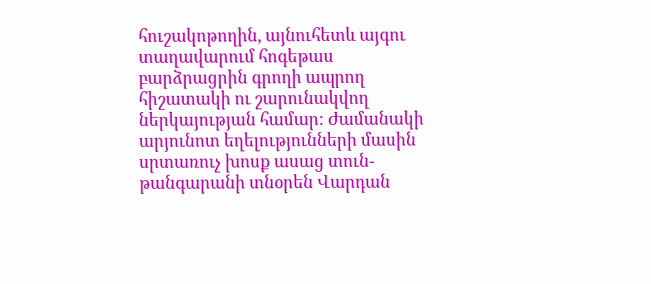հուշակոթողին, այնուհետև այգու տաղավարում հոգեթաս բարձրացրին գրողի ապրող հիշատակի ու շարունակվող ներկայության համար: Ժամանակի արյունոտ եղելությունների մասին սրտառուչ խոսք ասաց տուն-թանգարանի տնօրեն Վարդան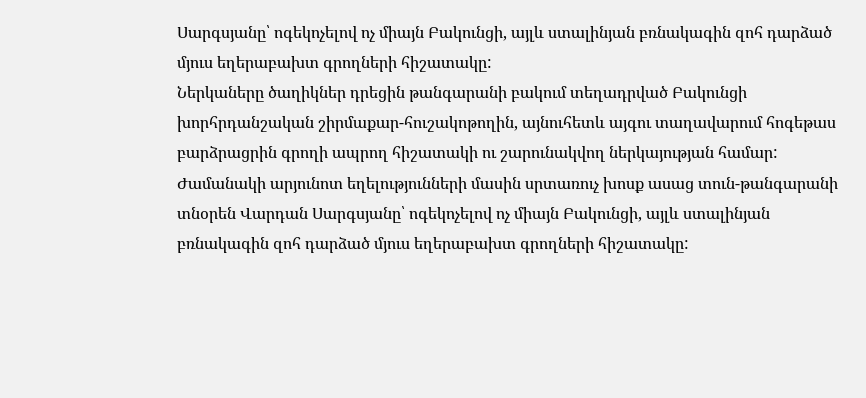Սարգսյանը՝ ոգեկոչելով ոչ միայն Բակունցի, այլև ստալինյան բռնակագին զոհ դարձած մյուս եղերաբախտ գրողների հիշատակը:
Ներկաները ծաղիկներ դրեցին թանգարանի բակում տեղադրված Բակունցի խորհրդանշական շիրմաքար-հուշակոթողին, այնուհետև այգու տաղավարում հոգեթաս բարձրացրին գրողի ապրող հիշատակի ու շարունակվող ներկայության համար: Ժամանակի արյունոտ եղելությունների մասին սրտառուչ խոսք ասաց տուն-թանգարանի տնօրեն Վարդան Սարգսյանը՝ ոգեկոչելով ոչ միայն Բակունցի, այլև ստալինյան բռնակագին զոհ դարձած մյուս եղերաբախտ գրողների հիշատակը: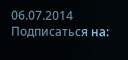06.07.2014
Подписаться на: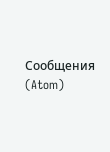Сообщения (Atom)